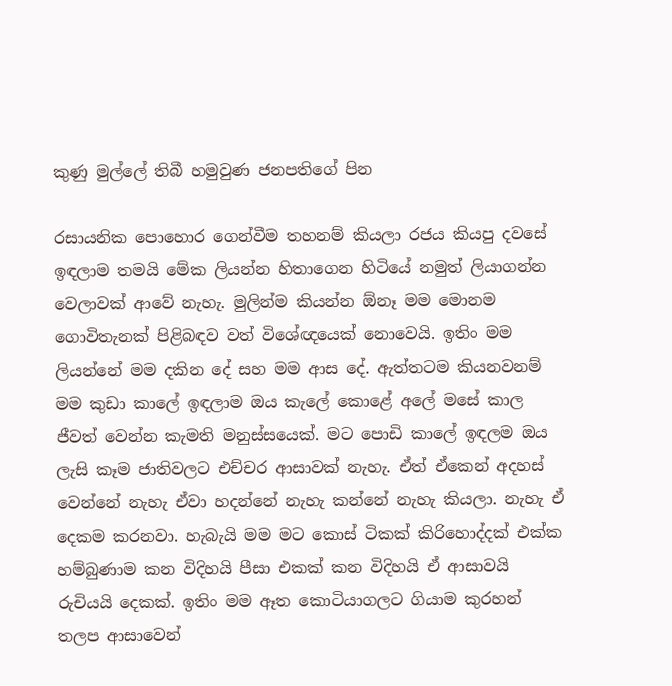කුණු මුල්ලේ තිබී හමුවුණ ජනපතිගේ පින

රසායනික පොහොර ගෙන්වීම තහනම් කියලා රජය කියපු දවසේ ඉඳලාම තමයි මේක ලියන්න හිතාගෙන හිටියේ නමුත් ලියාගන්න වෙලාවක් ආවේ නැහැ. මුලින්ම කියන්න ඕනෑ මම මොනම ගොවිතැනක් පිළිබඳව වත් විශේඥයෙක් නොවෙයි. ඉතිං මම ලියන්නේ මම දකින දේ සහ මම ආස දේ. ඇත්තටම කියනවනම් මම කුඩා කාලේ ඉඳලාම ඔය කැලේ කොළේ අලේ මසේ කාල ජීවත් වෙන්න කැමති මනුස්සයෙක්. මට පොඩි කාලේ ඉඳලම ඔය ලැසි කෑම ජාතිවලට එච්චර ආසාවක් නැහැ. ඒත් ඒකෙන් අදහස් වෙන්නේ නැහැ ඒවා හදන්නේ නැහැ කන්නේ නැහැ කියලා. නැහැ ඒ දෙකම කරනවා. හැබැයි මම මට කොස් ටිකක් කිරිහොද්දක් එක්ක හම්බුණාම කන විදිහයි පීසා එකක් කන විදිහයි ඒ ආසාවයි රුචියයි දෙකක්. ඉතිං මම ඈත කොටියාගලට ගියාම කුරහන් තලප ආසාවෙන්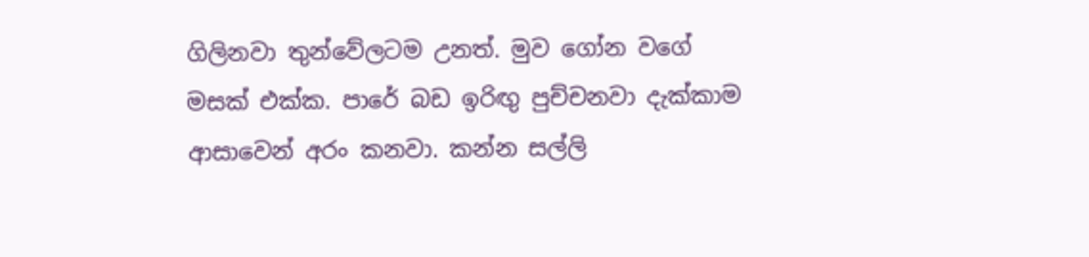ගිලිනවා තුන්වේලටම උනත්. මුව ගෝන වගේ මසක් එක්ක. පාරේ බඩ ඉරිඟු පුච්චනවා දැක්කාම ආසාවෙන් අරං කනවා. කන්න සල්ලි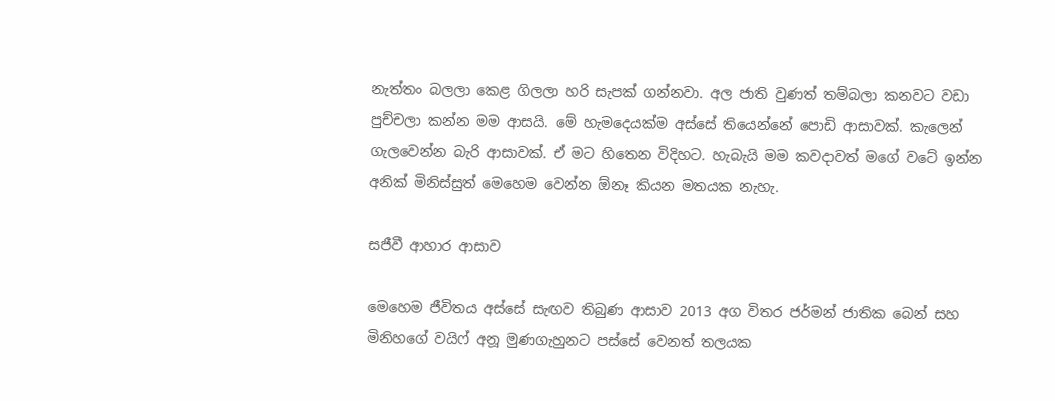නැත්තං බලලා කෙළ ගිලලා හරි සැපක් ගන්නවා. අල ජාති වුණත් තම්බලා කනවට වඩා පුච්චලා කන්න මම ආසයි. මේ හැමදෙයක්ම අස්සේ තියෙන්නේ පොඩි ආසාවක්. කැලෙන් ගැලවෙන්න බැරි ආසාවක්. ඒ මට හිතෙන විදිහට. හැබැයි මම කවදාවත් මගේ වටේ ඉන්න අනික් මිනිස්සුත් මෙහෙම වෙන්න ඕනෑ කියන මතයක නැහැ.

සජීවී ආහාර ආසාව

මෙහෙම ජීවිතය අස්සේ සැඟව තිබුණ ආසාව 2013 අග විතර ජර්මන් ජාතික බෙන් සහ මිනිහගේ වයිෆ් අනූ මුණගැහුනට පස්සේ වෙනත් තලයක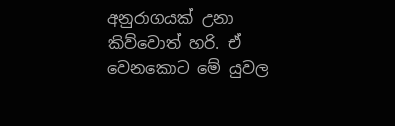අනුරාගයක් උනා කිව්වොත් හරි. ඒ වෙනකොට මේ යුවල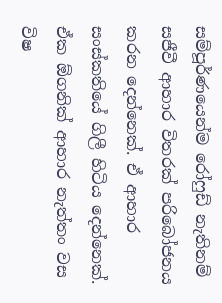සම්පූර්ණයෙන්ම රෝෆුඩ් නැතිනම් සජීවී ආහාර විතරක් පරිබෝජනය කරන දෙන්නෙක්. ඒ ආහාර සංස්කතියේ ගිලී හිටිය දෙන්නෙක්. ඒක ඕගනික් ආහාර නැත්තං වස විෂ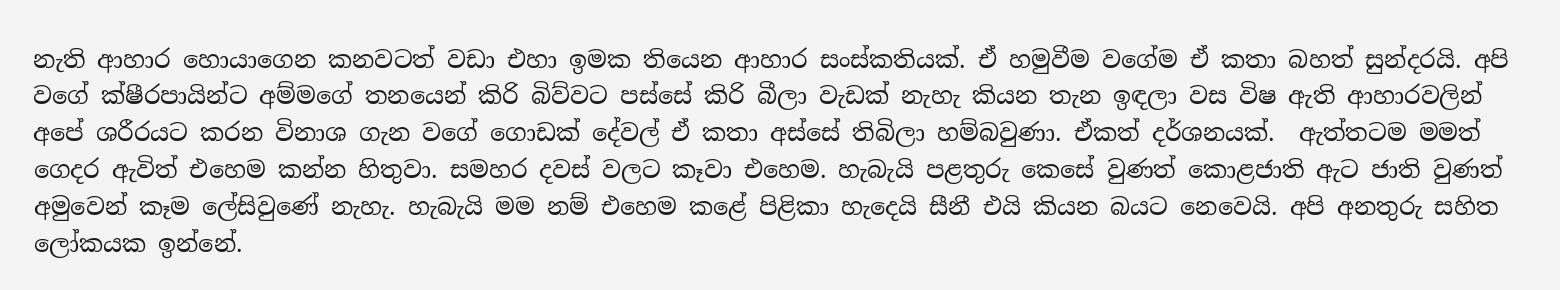නැති ආහාර හොයාගෙන කනවටත් වඩා එහා ඉමක තියෙන ආහාර සංස්කතියක්. ඒ හමුවීම වගේම ඒ කතා බහත් සුන්දරයි. අපි වගේ ක්ෂීරපායින්ට අම්මගේ තනයෙන් කිරි බිව්වට පස්සේ කිරි බීලා වැඩක් නැහැ කියන තැන ඉඳලා වස විෂ ඇති ආහාරවලින් අපේ ශරීරයට කරන විනාශ ගැන වගේ ගොඩක් දේවල් ඒ කතා අස්සේ තිබිලා හම්බවුණා. ඒකත් දර්ශනයක්.  ඇත්තටම මමත් ගෙදර ඇවිත් එහෙම කන්න හිතුවා. සමහර දවස් වලට කෑවා එහෙම. හැබැයි පළතුරු කෙසේ වුණත් කොළජාති ඇට ජාති වුණත් අමුවෙන් කෑම ලේසිවුණේ නැහැ. හැබැයි මම නම් එහෙම කළේ පිළිකා හැදෙයි සීනී එයි කියන බයට නෙවෙයි. අපි අනතුරු සහිත ලෝකයක ඉන්නේ.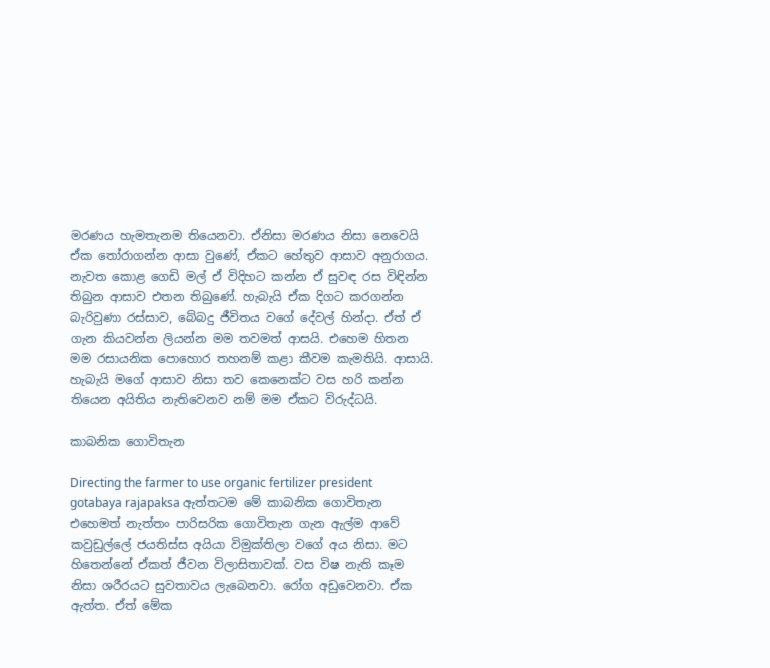මරණය හැමතැනම තියෙනවා. ඒනිසා මරණය නිසා නෙවෙයි ඒක තෝරාගන්න ආසා වුණේ, ඒකට හේතුව ආසාව අනුරාගය. නැවත කොළ ගෙඩි මල් ඒ විදිහට කන්න ඒ සුවඳ රස විඳින්න තිබුන ආසාව එතන තිබුණේ. හැබැයි ඒක දිගට කරගන්න බැරිවුණා රස්සාව, බේබදු ජීවිතය වගේ දේවල් හින්දා. ඒත් ඒ ගැන කියවන්න ලියන්න මම තවමත් ආසයි. එහෙම හිතන මම රසායනික පොහොර තහනම් කළා කීවම කැමතියි. ආසායි. හැබැයි මගේ ආසාව නිසා තව කෙනෙක්ට වස හරි කන්න තියෙන අයිතිය නැතිවෙනව නම් මම ඒකට විරුද්ධයි.

කාබනික ගොවිතැන

Directing the farmer to use organic fertilizer president gotabaya rajapaksa ඇත්තටම මේ කාබනික ගොවිතැන එහෙමත් නැත්තං පාරිසරික ගොවිතැන ගැන ඇල්ම ආවේ කවුඩුල්ලේ ජයතිස්ස අයියා විමුක්තිලා වගේ අය නිසා. මට හිතෙන්නේ ඒකත් ජීවන විලාසිතාවක්. වස විෂ නැති කෑම නිසා ශරීරයට සුවතාවය ලැබෙනවා. රෝග අඩුවෙනවා. ඒක ඇත්ත. ඒත් මේක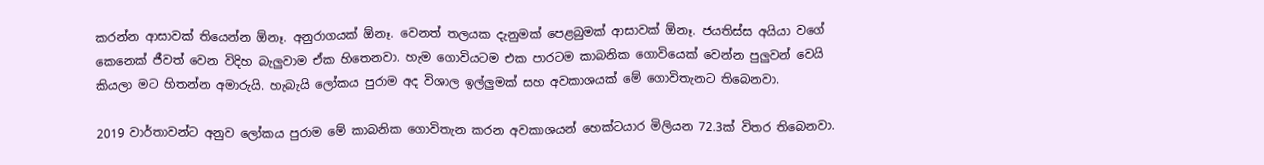කරන්න ආසාවක් තියෙන්න ඕනෑ. අනුරාගයක් ඕනෑ. වෙනත් තලයක දැනුමක් පෙළබුමක් ආසාවක් ඕනෑ. ජයතිස්ස අයියා වගේ කෙනෙක් ජීවත් වෙන විදිහ බැලුවාම ඒක හිතෙනවා. හැම ගොවියටම එක පාරටම කාබනික ගොවියෙක් වෙන්න පුලුවන් වෙයි කියලා මට හිතන්න අමාරුයි. හැබැයි ලෝකය පුරාම අද විශාල ඉල්ලුමක් සහ අවකාශයක් මේ ගොවිතැනට තිබෙනවා.

2019 වාර්තාවන්ට අනුව ලෝකය පුරාම මේ කාබනික ගොවිතැන කරන අවකාශයන් හෙක්ටයාර මිලියන 72.3ක් විතර තිබෙනවා.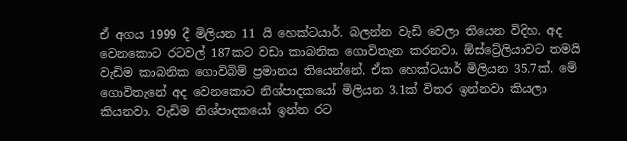ඒ අගය 1999 දී මිලියන 11 යි හෙක්ටයාර්. බලන්න වැඩි වෙලා තියෙන විදිහ. අද වෙනකොට රටවල් 187කට වඩා කාබනික ගොවිතැන කරනවා. ඕස්ට්‍රේලියාවට තමයි වැඩිම කාබනික ගොවිබිම් ප්‍රමානය තියෙන්නේ. ඒක හෙක්ටයාර් මිලියන 35.7ක්. මේ ගොවිතැනේ අද වෙනකොට නිශ්පාදකයෝ මිලියන 3.1ක් විතර ඉන්නවා කියලා කියනවා. වැඩිම නිශ්පාදකයෝ ඉන්න රට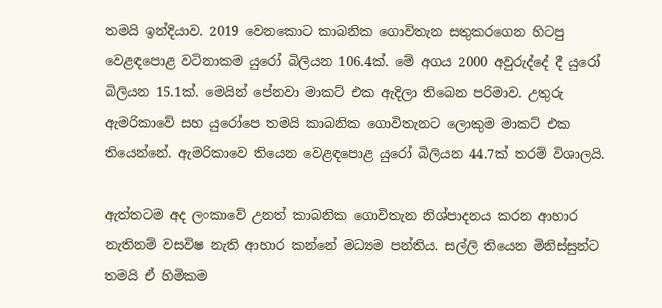තමයි ඉන්දියාව. 2019 වෙනකොට කාබනික ගොවිතැන සතුකරගෙන හිටපු වෙළඳපොළ වටිනාකම යුරෝ බිලියන 106.4ක්. මේ අගය 2000 අවුරුද්දේ දී යුරෝ බිලියන 15.1ක්. මෙයින් පේනවා මාකට් එක ඇදිලා තිබෙන පරිමාව. උතුරු ඇමරිකාවේ සහ යුරෝපෙ තමයි කාබනික ගොවිතැනට ලොකුම මාකට් එක තියෙන්නේ. ඇමරිකාවෙ තියෙන වෙළඳපොළ යුරෝ බිලියන 44.7ක් තරම් විශාලයි.

ඇත්තටම අද ලංකාවේ උනත් කාබනික ගොවිතැන නිශ්පාදනය කරන ආහාර නැතිනම් වසවිෂ නැති ආහාර කන්නේ මධ්‍යම පන්තිය. සල්ලි තියෙන මිනිස්සුන්ට තමයි ඒ හිමිකම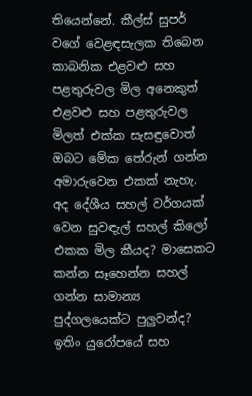තියෙන්නේ. කීල්ස් සුපර් වගේ වෙළඳසැලක තිබෙන කාබනික එළවළු සහ පළතුරුවල මිල අනෙකුත් එළවළු සහ පළතුරුවල මිලත් එක්ක සැසඳුවොත් ඔබට මේක තේරුන් ගන්න අමාරුවෙන එකක් නැහැ. අද දේශීය සහල් වර්ගයක් වෙන සුවඳැල් සහල් කිලෝ එකක මිල කීයද? මාසෙකට කන්න සෑහෙන්න සහල් ගන්න සාමාන්‍ය පුද්ගලයෙක්ට පුලුවන්ද? ඉතිං යුරෝපයේ සහ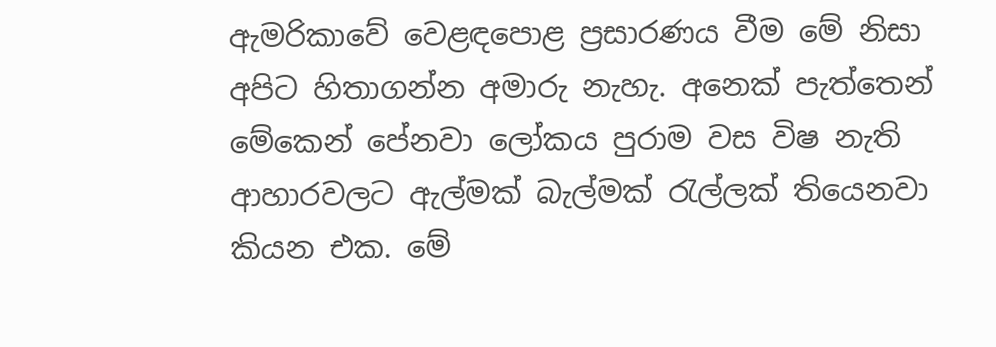ඇමරිකාවේ වෙළඳපොළ ප්‍රසාරණය වීම මේ නිසා අපිට හිතාගන්න අමාරු නැහැ. අනෙක් පැත්තෙන් මේකෙන් පේනවා ලෝකය පුරාම වස විෂ නැති ආහාරවලට ඇල්මක් බැල්මක් රැල්ලක් තියෙනවා කියන එක. මේ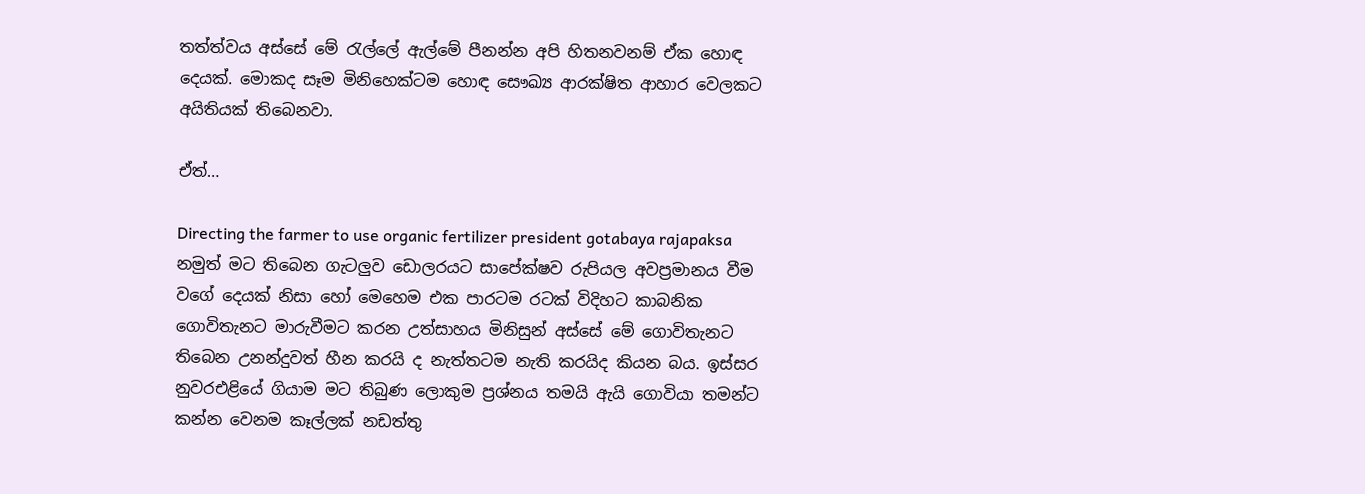තත්ත්වය අස්සේ මේ රැල්ලේ ඇල්මේ පීනන්න අපි හිතනවනම් ඒක හොඳ දෙයක්. මොකද සෑම මිනිහෙක්ටම හොඳ සෞඛ්‍ය ආරක්ෂිත ආහාර වෙලකට අයිතියක් තිබෙනවා.

ඒත්…

Directing the farmer to use organic fertilizer president gotabaya rajapaksa නමුත් මට තිබෙන ගැටලුව ඩොලරයට සාපේක්ෂව රුපියල අවප්‍රමානය වීම වගේ දෙයක් නිසා හෝ මෙහෙම එක පාරටම රටක් විදිහට කාබනික ගොවිතැනට මාරුවීමට කරන උත්සාහය මිනිසුන් අස්සේ මේ ගොවිතැනට තිබෙන උනන්දුවත් හීන කරයි ද නැත්තටම නැති කරයිද කියන බය. ඉස්සර නුවරඑළියේ ගියාම මට තිබුණ ලොකුම ප්‍රශ්නය තමයි ඇයි ගොවියා තමන්ට කන්න වෙනම කෑල්ලක් නඩත්තු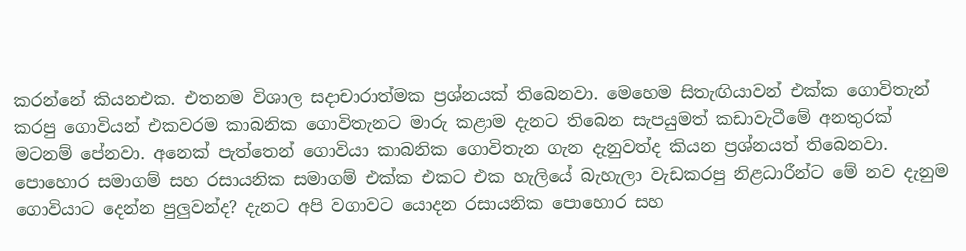කරන්නේ කියනඑක. එතනම විශාල සදාචාරාත්මක ප්‍රශ්නයක් තිබෙනවා. මෙහෙම සිතැඟියාවන් එක්ක ගොවිතැන් කරපු ගොවියන් එකවරම කාබනික ගොවිතැනට මාරු කළාම දැනට තිබෙන සැපයුමත් කඩාවැටීමේ අනතුරක් මටනම් පේනවා. අනෙක් පැත්තෙන් ගොවියා කාබනික ගොවිතැන ගැන දැනුවත්ද කියන ප්‍රශ්නයත් තිබෙනවා. පොහොර සමාගම් සහ රසායනික සමාගම් එක්ක එකට එක හැලියේ බැහැලා වැඩකරපු නිළධාරීන්ට මේ නව දැනුම ගොවියාට දෙන්න පුලුවන්ද? දැනට අපි වගාවට යොදන රසායනික පොහොර සහ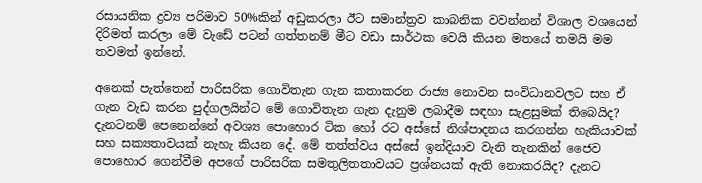රසායනික ද්‍රව්‍ය පරිමාව 50%කින් අඩුකරලා ඊට සමාන්ත්‍රව කාබනික වවන්නන් විශාල වශයෙන් දිරිමත් කරලා මේ වැඩේ පටන් ගත්තනම් මීට වඩා සාර්ථක වෙයි කියන මතයේ තමයි මම තවමත් ඉන්නේ.

අනෙක් පැත්තෙන් පාරිසරික ගොවිතැන ගැන කතාකරන රාජ්‍ය නොවන සංවිධානවලට සහ ඒ ගැන වැඩ කරන පුද්ගලයින්ට මේ ගොවිතැන ගැන දැනුම ලබාදීම සඳහා සැළසුමක් තිබෙයිද? දැනටනම් පෙනෙන්නේ අවශ්‍ය පොහොර ටික හෝ රට අස්සේ නිශ්පාදනය කරගන්න හැකියාවක් සහ සක්‍යතාවයක් නැහැ කියන දේ. මේ තත්ත්වය අස්සේ ඉන්දියාව වැනි තැනකින් ජෛව පොහොර ගෙන්වීම අපගේ පාරිසරික සමතුලිතතාවයට ප්‍රශ්නයක් ඇති නොකරයිද? දැනට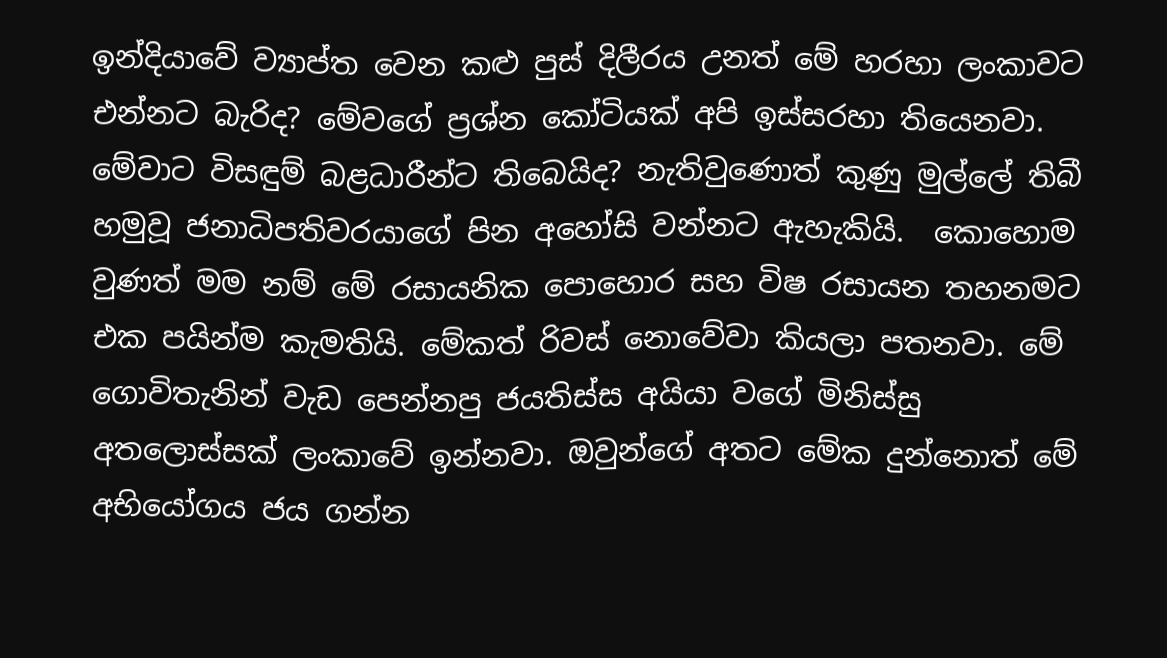ඉන්දියාවේ ව්‍යාප්ත වෙන කළු පුස් දිලීරය උනත් මේ හරහා ලංකාවට එන්නට බැරිද? මේවගේ ප්‍රශ්න කෝටියක් අපි ඉස්සරහා තියෙනවා. මේවාට විසඳුම් බළධාරීන්ට තිබෙයිද? නැතිවුණොත් කුණු මුල්ලේ තිබී හමුවූ ජනාධිපතිවරයාගේ පින අහෝසි වන්නට ඇහැකියි.  කොහොම වුණත් මම නම් මේ රසායනික පොහොර සහ විෂ රසායන තහනමට එක පයින්ම කැමතියි. මේකත් රිවස් නොවේවා කියලා පතනවා. මේ ගොවිතැනින් වැඩ පෙන්නපු ජයතිස්ස අයියා වගේ මිනිස්සු අතලොස්සක් ලංකාවේ ඉන්නවා. ඔවුන්ගේ අතට මේක දුන්නොත් මේ අභියෝගය ජය ගන්න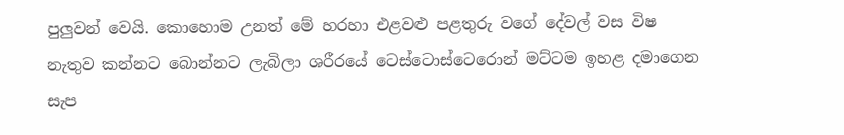පුලුවන් වෙයි. කොහොම උනත් මේ හරහා එළවළු පළතුරු වගේ දේවල් වස විෂ නැතුව කන්නට බොන්නට ලැබිලා ශරීරයේ ටෙස්ටොස්ටෙරොන් මට්ටම ඉහළ දමාගෙන සැප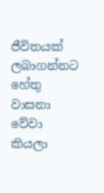ජීවිතයක් ලබාගන්නට හේතු වාසනා වේවා කියලා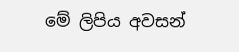මේ ලිපිය අවසන්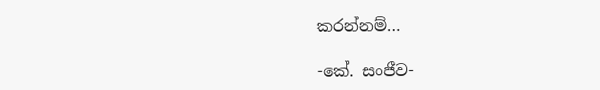කරන්නම්…

-කේ. සංජීව-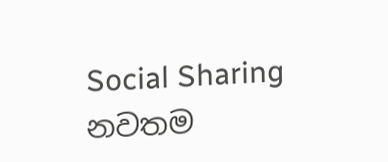Social Sharing
නවතම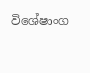විශේෂාංග